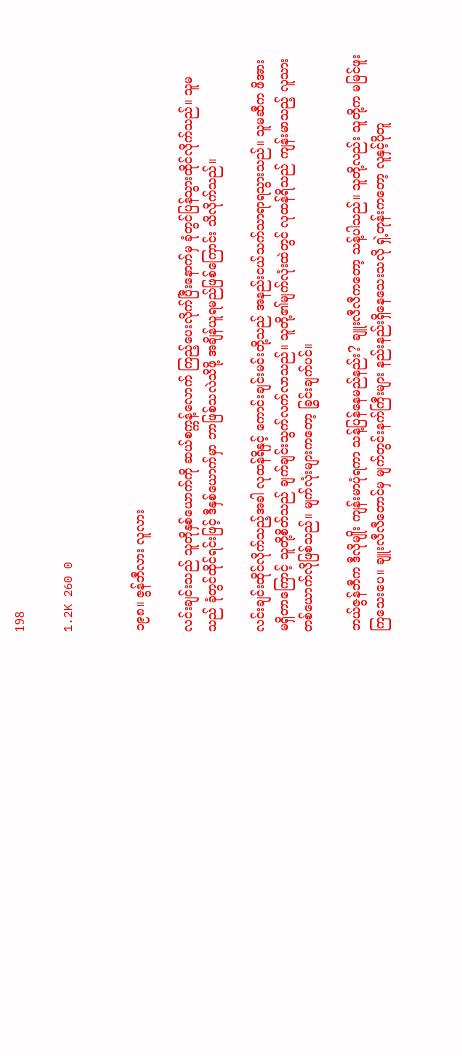198

1.2K 260 0


၁၉၈။ ဇွန်ဘီလား လူလား

လင်းချင်းသည် သူတိုနှစ်ယောက်ကို ဆယ်စက္ကန့်လောက် ကြည့်ပေးလိုက်ပြီးနောက်မှ ခုံတွင်ပြန်သွားထိုင်လိုက်သည်။ သူမသည် ခုံတွင်ထိုင်ရင်းဖြင့် ဒီနှစ်ယောက်မှာ ဘာဖြစ်သလဲသိဖို့ အချိန်ယူရမည်ဖြစ်ကြောင်း သိလိုက်သည်။

လင်းချင်းထိုင်လိုက်သည့်အခါ လုထန်ရိနှင့် ကောင်းချင်းမင်းတို့သည် အနည်းငယ်သက်သာရာရသွားသည်။ သူမဆီက ဖိအားမရှိတာကြောင့် သူတို့စိတ်သည် ချက်ချင်းသွက်လက်လာသည်။ သူတို့၏မျက်လုံးထဲတွင် လုထန်ရိသည် ကျန်းမာသည့် လူသားတစ်ယောက်လိုဖြစ်သည်။ မျက်လုံးများကတော့ ခြွင်းချက်ပင်။

ဘယ်ဇွန်ဘီက ဒီလိုမျိုး ကျန်းမာပုံရကာ သန့်ပြန်နေမည်နည်း? ချူးလီလီကတော့ သန့်ပါသည်။ သူတို့လည်း သူတို့က မမြင်ဖူးကြသေးပေ။ ချူးလီလီတောင်မှ မျက်တွင်းနက်ကြီးများ နည်းနည်းရှိနေသေးသလို ရှဲ့တုန်းကတော့ လူနှင့်ပိုတူ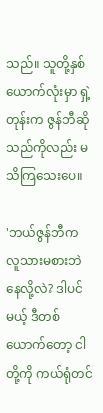သည်။ သူတို့နှစ်ယောက်လုံးမှာ ရှဲ့တုန်းက ဇွန်ဘီဆိုသည်ကိုလည်း မသိကြသေးပေ။

'ဘယ်ဇွန်ဘီက လူသားမစားဘဲနေလို့လဲ? ဒါပင်မယ့် ဒီတစ်ယောက်တော့ ငါတို့ကို ကယ်ရုံတင်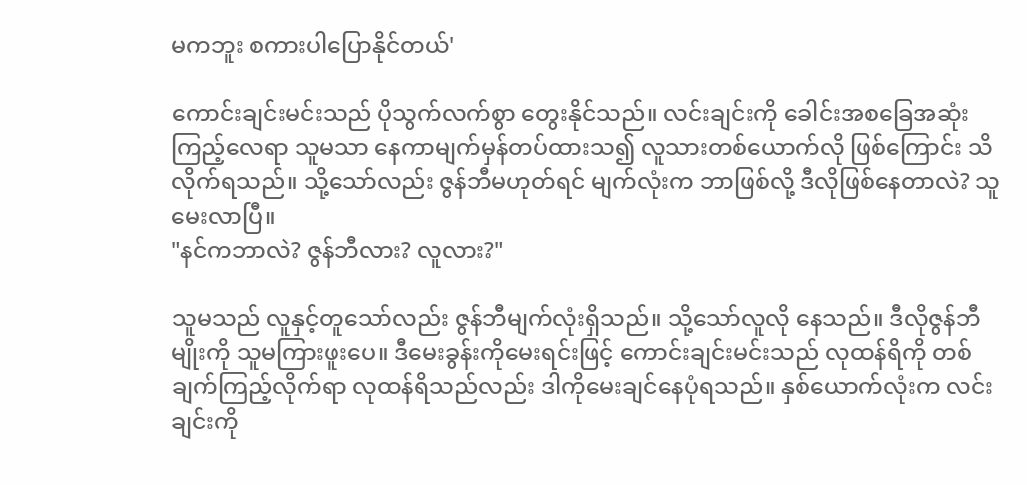မကဘူး စကားပါပြောနိုင်တယ်'

ကောင်းချင်းမင်းသည် ပိုသွက်လက်စွာ တွေးနိုင်သည်။ လင်းချင်းကို ခေါင်းအစခြေအဆုံးကြည့်လေရာ သူမသာ နေကာမျက်မှန်တပ်ထားသ၍ လူသားတစ်ယောက်လို ဖြစ်ကြောင်း သိလိုက်ရသည်။ သို့သော်လည်း ဇွန်ဘီမဟုတ်ရင် မျက်လုံးက ဘာဖြစ်လို့ ဒီလိုဖြစ်နေတာလဲ? သူမေးလာပြီ။
"နင်ကဘာလဲ? ဇွန်ဘီလား? လူလား?"

သူမသည် လူနှင့်တူသော်လည်း ဇွန်ဘီမျက်လုံးရှိသည်။ သို့သော်လူလို နေသည်။ ဒီလိုဇွန်ဘီမျိုးကို သူမကြားဖူးပေ။ ဒီမေးခွန်းကိုမေးရင်းဖြင့် ကောင်းချင်းမင်းသည် လုထန်ရိကို တစ်ချက်ကြည့်လိုက်ရာ လုထန်ရိသည်လည်း ဒါကိုမေးချင်နေပုံရသည်။ နှစ်ယောက်လုံးက လင်းချင်းကို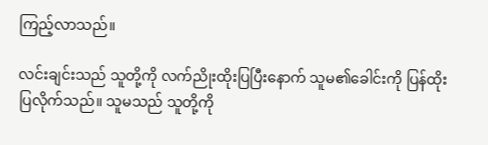ကြည့်လာသည်။

လင်းချင်းသည် သူတို့ကို လက်ညိုးထိုးပြပြီးနောက် သူမ၏ခေါင်းကို ပြန်ထိုးပြလိုက်သည်။ သူမသည် သူတို့ကို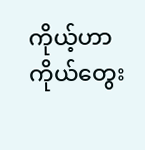ကိုယ့်ဟာကိုယ်တွေး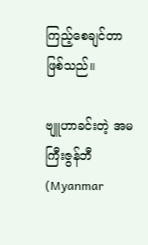ကြည့်စေချင်တာ ဖြစ်သည်။

ဗျူဟာခင်းတဲ့ အမကြီးဇွန်ဘီ (Myanmar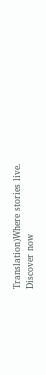Translation)Where stories live. Discover now